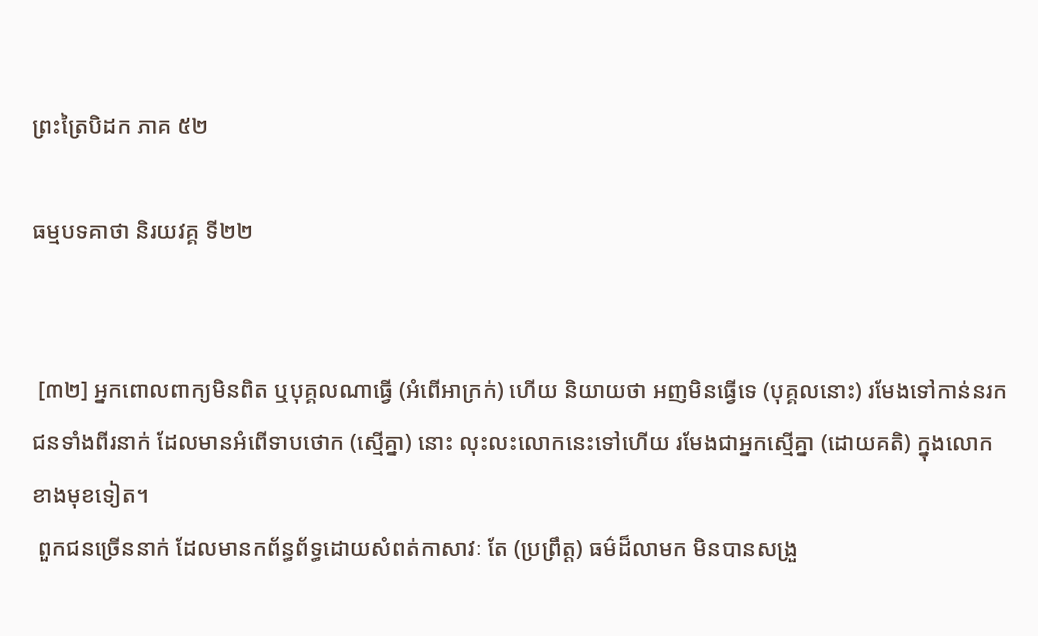ព្រះត្រៃបិដក ភាគ ៥២

ធម្មបទគាថា និរយវគ្គ ទី២២


 [៣២] អ្នកពោលពាក្យមិនពិត ឬបុគ្គលណាធ្វើ (អំពើអាក្រក់) ហើយ និយាយថា អញមិនធ្វើទេ (បុគ្គលនោះ) រមែងទៅកាន់នរក ជនទាំងពីរនាក់ ដែលមានអំពើទាបថោក (ស្មើគ្នា) នោះ លុះលះលោកនេះទៅហើយ រមែងជាអ្នកស្មើគ្នា (ដោយគតិ) ក្នុងលោកខាងមុខទៀត។
 ពួកជនច្រើននាក់ ដែលមានកព័ន្ធព័ទ្ធដោយសំពត់កាសាវៈ តែ (ប្រព្រឹត្ត) ធម៌ដ៏លាមក មិនបានសង្រួ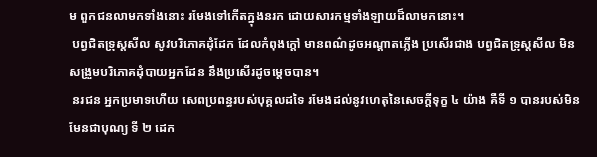ម ពួកជនលាមកទាំងនោះ រមែងទៅកើតក្នុងនរក ដោយសារកម្មទាំងឡាយដ៏លាមកនោះ។
 បព្វជិតទ្រុស្តសីល សូវបរិភោគដុំដែក ដែលកំពុងក្តៅ មានពណ៌ដូចអណ្តាតភ្លើង ប្រសើរជាង បព្វជិតទ្រុស្តសីល មិនសង្រួមបរិភោគដុំបាយអ្នកដែន នឹងប្រសើរដូចម្តេចបាន។
 នរជន អ្នកប្រមាទហើយ សេពប្រពន្ធរបស់បុគ្គលដទៃ រមែងដល់នូវហេតុនៃសេចក្តីទុក្ខ ៤ យ៉ាង គឺទី ១ បានរបស់មិនមែនជាបុណ្យ ទី ២ ដេក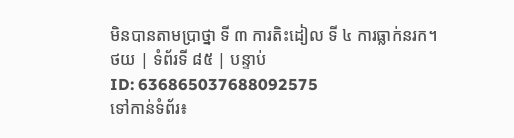មិនបានតាមប្រាថ្នា ទី ៣ ការតិះដៀល ទី ៤ ការធ្លាក់នរក។
ថយ | ទំព័រទី ៨៥ | បន្ទាប់
ID: 636865037688092575
ទៅកាន់ទំព័រ៖